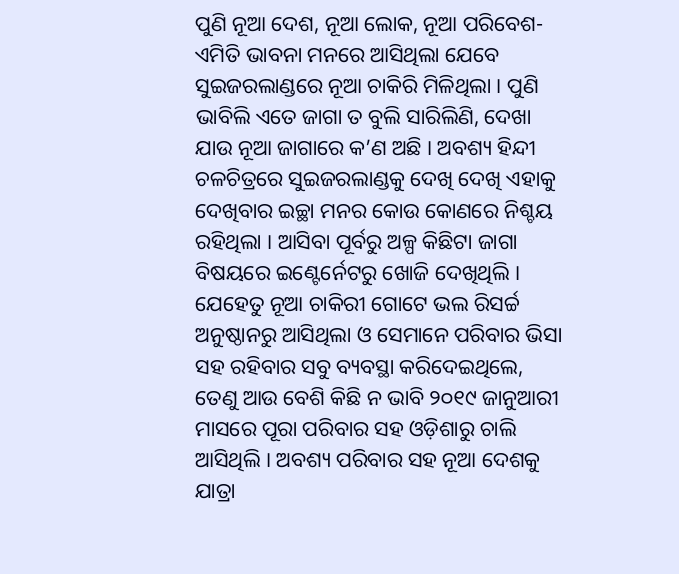ପୁଣି ନୂଆ ଦେଶ, ନୂଆ ଲୋକ, ନୂଆ ପରିବେଶ- ଏମିତି ଭାବନା ମନରେ ଆସିଥିଲା ଯେବେ ସୁଇଜରଲାଣ୍ଡରେ ନୂଆ ଚାକିରି ମିଳିଥିଲା । ପୁଣି ଭାବିଲି ଏତେ ଜାଗା ତ ବୁଲି ସାରିଲିଣି, ଦେଖା ଯାଉ ନୂଆ ଜାଗାରେ କ’ଣ ଅଛି । ଅବଶ୍ୟ ହିନ୍ଦୀ ଚଳଚିତ୍ରରେ ସୁଇଜରଲାଣ୍ଡକୁ ଦେଖି ଦେଖି ଏହାକୁ ଦେଖିବାର ଇଚ୍ଛା ମନର କୋଉ କୋଣରେ ନିଶ୍ଚୟ ରହିଥିଲା । ଆସିବା ପୂର୍ବରୁ ଅଳ୍ପ କିଛିଟା ଜାଗା ବିଷୟରେ ଇଣ୍ଟେର୍ନେଟରୁ ଖୋଜି ଦେଖିଥିଲି । ଯେହେତୁ ନୂଆ ଚାକିରୀ ଗୋଟେ ଭଲ ରିସର୍ଚ୍ଚ ଅନୁଷ୍ଠାନରୁ ଆସିଥିଲା ଓ ସେମାନେ ପରିବାର ଭିସା ସହ ରହିବାର ସବୁ ବ୍ୟବସ୍ଥା କରିଦେଇଥିଲେ, ତେଣୁ ଆଉ ବେଶି କିଛି ନ ଭାବି ୨୦୧୯ ଜାନୁଆରୀ ମାସରେ ପୂରା ପରିବାର ସହ ଓଡ଼ିଶାରୁ ଚାଲି ଆସିଥିଲି । ଅବଶ୍ୟ ପରିବାର ସହ ନୂଆ ଦେଶକୁ ଯାତ୍ରା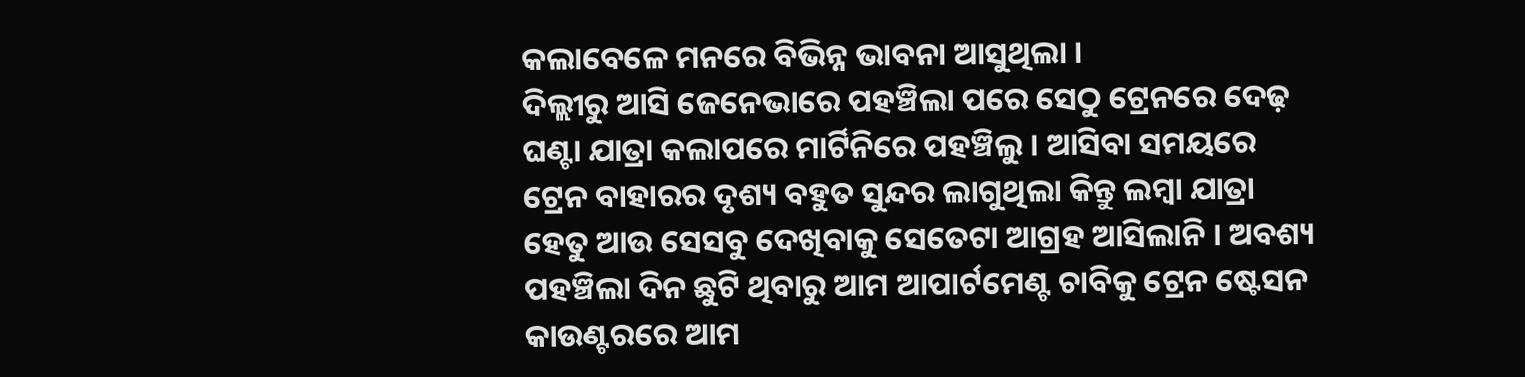କଲାବେଳେ ମନରେ ବିଭିନ୍ନ ଭାବନା ଆସୁଥିଲା ।
ଦିଲ୍ଲୀରୁ ଆସି ଜେନେଭାରେ ପହଞ୍ଚିଲା ପରେ ସେଠୁ ଟ୍ରେନରେ ଦେଢ଼ ଘଣ୍ଟା ଯାତ୍ରା କଲାପରେ ମାର୍ଟିନିରେ ପହଞ୍ଚିଲୁ । ଆସିବା ସମୟରେ ଟ୍ରେନ ବାହାରର ଦୃଶ୍ୟ ବହୁତ ସୁନ୍ଦର ଲାଗୁଥିଲା କିନ୍ତୁ ଲମ୍ବା ଯାତ୍ରା ହେତୁ ଆଉ ସେସବୁ ଦେଖିବାକୁ ସେତେଟା ଆଗ୍ରହ ଆସିଲାନି । ଅବଶ୍ୟ ପହଞ୍ଚିଲା ଦିନ ଛୁଟି ଥିବାରୁ ଆମ ଆପାର୍ଟମେଣ୍ଟ ଚାବିକୁ ଟ୍ରେନ ଷ୍ଟେସନ କାଉଣ୍ଟରରେ ଆମ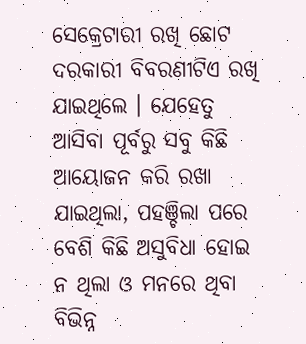ସେକ୍ରେଟାରୀ ରଖି ଛୋଟ ଦରକାରୀ ବିବରଣୀଟିଏ ରଖି ଯାଇଥିଲେ । ଯେହେତୁ ଆସିବା ପୂର୍ବରୁ ସବୁ କିଛି ଆୟୋଜନ କରି ରଖା ଯାଇଥିଲା, ପହଞ୍ଚିଲା ପରେ ବେଶି କିଛି ଅସୁବିଧା ହୋଇ ନ ଥିଲା ଓ ମନରେ ଥିବା ବିଭିନ୍ନ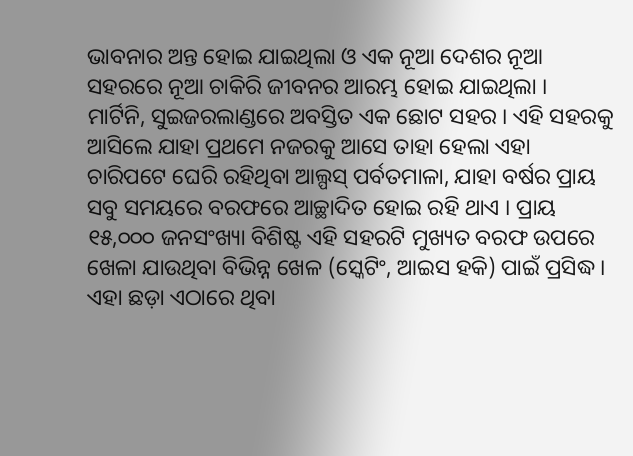ଭାବନାର ଅନ୍ତ ହୋଇ ଯାଇଥିଲା ଓ ଏକ ନୂଆ ଦେଶର ନୂଆ ସହରରେ ନୂଆ ଚାକିରି ଜୀବନର ଆରମ୍ଭ ହୋଇ ଯାଇଥିଲା ।
ମାର୍ଟିନି, ସୁଇଜରଲାଣ୍ଡରେ ଅବସ୍ତିତ ଏକ ଛୋଟ ସହର । ଏହି ସହରକୁ ଆସିଲେ ଯାହା ପ୍ରଥମେ ନଜରକୁ ଆସେ ତାହା ହେଲା ଏହା ଚାରିପଟେ ଘେରି ରହିଥିବା ଆଲ୍ପସ୍ ପର୍ବତମାଳା, ଯାହା ବର୍ଷର ପ୍ରାୟ ସବୁ ସମୟରେ ବରଫରେ ଆଚ୍ଛାଦିତ ହୋଇ ରହି ଥାଏ । ପ୍ରାୟ ୧୫,୦୦୦ ଜନସଂଖ୍ୟା ବିଶିଷ୍ଟ ଏହି ସହରଟି ମୁଖ୍ୟତ ବରଫ ଉପରେ ଖେଳା ଯାଉଥିବା ବିଭିନ୍ନ ଖେଳ (ସ୍କେଟିଂ, ଆଇସ ହକି) ପାଇଁ ପ୍ରସିଦ୍ଧ । ଏହା ଛଡ଼ା ଏଠାରେ ଥିବା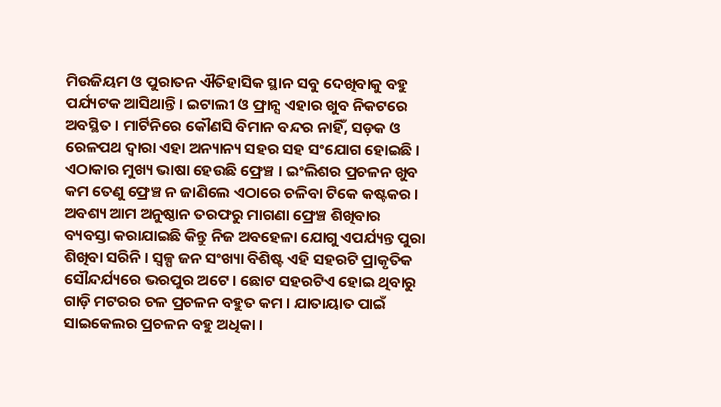ମିଉଜିୟମ ଓ ପୁରାତନ ଐତିହାସିକ ସ୍ଥାନ ସବୁ ଦେଖିବାକୁ ବହୁ ପର୍ଯ୍ୟଟକ ଆସିଥାନ୍ତି । ଇଟାଲୀ ଓ ଫ୍ରାନ୍ସ ଏହାର ଖୁବ ନିକଟରେ ଅବସ୍ଥିତ । ମାର୍ଟିନିରେ କୌଣସି ବିମାନ ବନ୍ଦର ନାହିଁ, ସଡ଼କ ଓ ରେଳପଥ ଦ୍ୱାରା ଏହା ଅନ୍ୟାନ୍ୟ ସହର ସହ ସଂଯୋଗ ହୋଇଛି । ଏଠାକାର ମୁଖ୍ୟ ଭାଷା ହେଉଛି ଫ୍ରେଞ୍ଚ । ଇଂଲିଶର ପ୍ରଚଳନ ଖୁବ କମ ତେଣୁ ଫ୍ରେଞ୍ଚ ନ ଜାଣିଲେ ଏଠାରେ ଚଳିବା ଟିକେ କଷ୍ଟକର । ଅବଶ୍ୟ ଆମ ଅନୁଷ୍ଠାନ ତରଫରୁ ମାଗଣା ଫ୍ରେଞ୍ଚ ଶିଖିବାର ବ୍ୟବସ୍ତା କରାଯାଇଛି କିନ୍ତୁ ନିଜ ଅବହେଳା ଯୋଗୁ ଏପର୍ଯ୍ୟନ୍ତ ପୁରା ଶିଖିବା ସରିନି । ସ୍ୱଳ୍ପ ଜନ ସଂଖ୍ୟା ବିଶିଷ୍ଟ ଏହି ସହରଟି ପ୍ରାକୃତିକ ସୌନ୍ଦର୍ଯ୍ୟରେ ଭରପୁର ଅଟେ । ଛୋଟ ସହରଟିଏ ହୋଇ ଥିବାରୁ ଗାଡ଼ି ମଟରର ଚଳ ପ୍ରଚଳନ ବହୁତ କମ । ଯାତାୟାତ ପାଇଁ ସାଇକେଲର ପ୍ରଚଳନ ବହୁ ଅଧିକା ।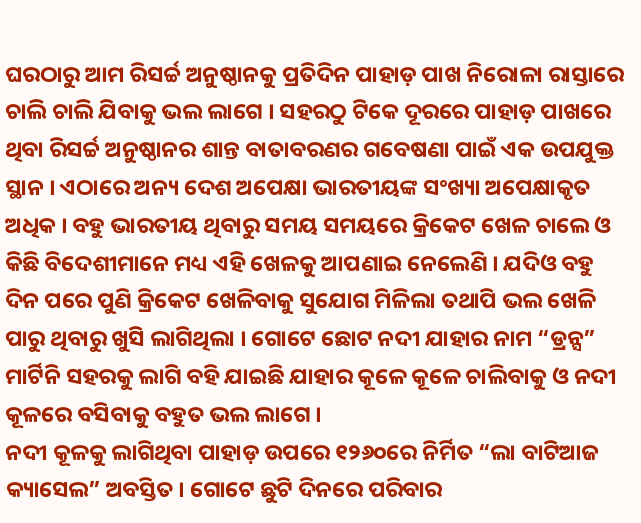ଘରଠାରୁ ଆମ ରିସର୍ଚ୍ଚ ଅନୁଷ୍ଠାନକୁ ପ୍ରତିଦିନ ପାହାଡ଼ ପାଖ ନିରୋଳା ରାସ୍ତାରେ ଚାଲି ଚାଲି ଯିବାକୁ ଭଲ ଲାଗେ । ସହରଠୁ ଟିକେ ଦୂରରେ ପାହାଡ଼ ପାଖରେ ଥିବା ରିସର୍ଚ୍ଚ ଅନୁଷ୍ଠାନର ଶାନ୍ତ ବାତାବରଣର ଗବେଷଣା ପାଇଁ ଏକ ଉପଯୁକ୍ତ ସ୍ଥାନ । ଏଠାରେ ଅନ୍ୟ ଦେଶ ଅପେକ୍ଷା ଭାରତୀୟଙ୍କ ସଂଖ୍ୟା ଅପେକ୍ଷାକୃତ ଅଧିକ । ବହୁ ଭାରତୀୟ ଥିବାରୁ ସମୟ ସମୟରେ କ୍ରିକେଟ ଖେଳ ଚାଲେ ଓ କିଛି ବିଦେଶୀମାନେ ମଧ୍ୟ ଏହି ଖେଳକୁ ଆପଣାଇ ନେଲେଣି । ଯଦିଓ ବହୁ ଦିନ ପରେ ପୁଣି କ୍ରିକେଟ ଖେଳିବାକୁ ସୁଯୋଗ ମିଳିଲା ତଥାପି ଭଲ ଖେଳି ପାରୁ ଥିବାରୁ ଖୁସି ଲାଗିଥିଲା । ଗୋଟେ ଛୋଟ ନଦୀ ଯାହାର ନାମ “ଡ୍ରନ୍ସ” ମାର୍ଟିନି ସହରକୁ ଲାଗି ବହି ଯାଇଛି ଯାହାର କୂଳେ କୂଳେ ଚାଲିବାକୁ ଓ ନଦୀ କୂଳରେ ବସିବାକୁ ବହୁତ ଭଲ ଲାଗେ ।
ନଦୀ କୂଳକୁ ଲାଗିଥିବା ପାହାଡ଼ ଉପରେ ୧୨୬୦ରେ ନିର୍ମିତ “ଲା ବାଟିଆଜ କ୍ୟାସେଲ” ଅବସ୍ତିତ । ଗୋଟେ ଛୁଟି ଦିନରେ ପରିବାର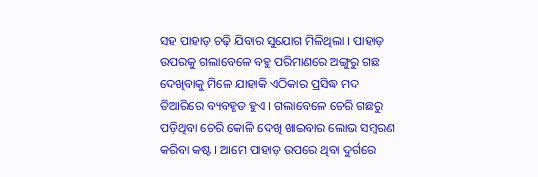ସହ ପାହାଡ଼ ଚଢ଼ି ଯିବାର ସୁଯୋଗ ମିଳିଥିଲା । ପାହାଡ଼ ଉପରକୁ ଗଲାବେଳେ ବହୁ ପରିମାଣରେ ଅଙ୍ଗୁରୁ ଗଛ ଦେଖିବାକୁ ମିଳେ ଯାହାକି ଏଠିକାର ପ୍ରସିଦ୍ଧ ମଦ ତିଆରିରେ ବ୍ୟବହୃତ ହୁଏ । ଗଲାବେଳେ ଚେରି ଗଛରୁ ପଡ଼ିଥିବା ଚେରି କୋଳି ଦେଖି ଖାଇବାର ଲୋଭ ସମ୍ବରଣ କରିବା କଷ୍ଟ । ଆମେ ପାହାଡ଼ ଉପରେ ଥିବା ଦୁର୍ଗରେ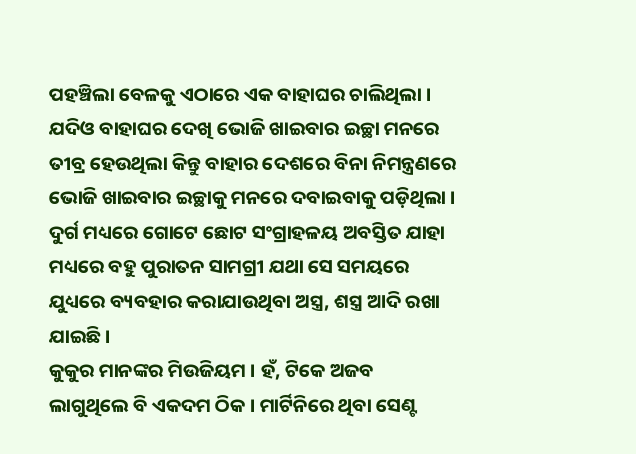ପହଞ୍ଚିଲା ବେଳକୁ ଏଠାରେ ଏକ ବାହାଘର ଚାଲିଥିଲା । ଯଦିଓ ବାହାଘର ଦେଖି ଭୋଜି ଖାଇବାର ଇଚ୍ଛା ମନରେ ତୀବ୍ର ହେଉଥିଲା କିନ୍ତୁ ବାହାର ଦେଶରେ ବିନା ନିମନ୍ତ୍ରଣରେ ଭୋଜି ଖାଇବାର ଇଚ୍ଛାକୁ ମନରେ ଦବାଇବାକୁ ପଡ଼ିଥିଲା । ଦୁର୍ଗ ମଧ୍ୟରେ ଗୋଟେ ଛୋଟ ସଂଗ୍ରାହଳୟ ଅବସ୍ତିତ ଯାହା ମଧ୍ୟରେ ବହୁ ପୁରାତନ ସାମଗ୍ରୀ ଯଥା ସେ ସମୟରେ ଯୁଧ୍ୟରେ ବ୍ୟବହାର କରାଯାଉଥିବା ଅସ୍ତ୍ର, ଶସ୍ତ୍ର ଆଦି ରଖା ଯାଇଛି ।
କୁକୁର ମାନଙ୍କର ମିଉଜିୟମ । ହଁ, ଟିକେ ଅଜବ ଲାଗୁଥିଲେ ବି ଏକଦମ ଠିକ । ମାର୍ଟିନିରେ ଥିବା ସେଣ୍ଟ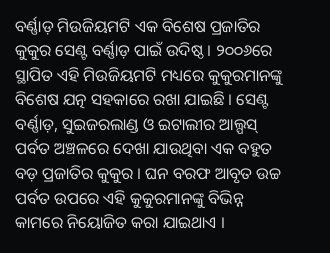ବର୍ଣ୍ଣାଡ଼ ମିଉଜିୟମଟି ଏକ ବିଶେଷ ପ୍ରଜାତିର କୁକୁର ସେଣ୍ଟ ବର୍ଣ୍ଣାଡ଼ ପାଇଁ ଉଦିଷ୍ଠ । ୨୦୦୬ରେ ସ୍ଥାପିତ ଏହି ମିଉଜିୟମଟି ମଧ୍ୟରେ କୁକୁରମାନଙ୍କୁ ବିଶେଷ ଯତ୍ନ ସହକାରେ ରଖା ଯାଇଛି । ସେଣ୍ଟ ବର୍ଣ୍ଣାଡ଼, ସୁଇଜରଲାଣ୍ଡ ଓ ଇଟାଲୀର ଆଲ୍ପସ୍ ପର୍ବତ ଅଞ୍ଚଳରେ ଦେଖା ଯାଉଥିବା ଏକ ବହୁତ ବଡ଼ ପ୍ରଜାତିର କୁକୁର । ଘନ ବରଫ ଆବୃତ ଉଚ୍ଚ ପର୍ବତ ଉପରେ ଏହି କୁକୁରମାନଙ୍କୁ ବିଭିନ୍ନ କାମରେ ନିୟୋଜିତ କରା ଯାଇଥାଏ ।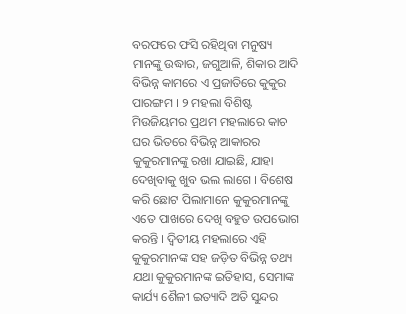ବରଫରେ ଫସି ରହିଥିବା ମନୁଷ୍ୟ ମାନଙ୍କୁ ଉଦ୍ଧାର, ଜଗୁଆଳି, ଶିକାର ଆଦି ବିଭିନ୍ନ କାମରେ ଏ ପ୍ରଜାତିରେ କୁକୁର ପାରଙ୍ଗମ । ୨ ମହଲା ବିଶିଷ୍ଟ ମିଉଜିୟମର ପ୍ରଥମ ମହଲାରେ କାଚ ଘର ଭିତରେ ବିଭିନ୍ନ ଆକାରର କୁକୁରମାନଙ୍କୁ ରଖା ଯାଇଛି, ଯାହା ଦେଖିବାକୁ ଖୁବ ଭଲ ଲାଗେ । ବିଶେଷ କରି ଛୋଟ ପିଲାମାନେ କୁକୁରମାନଙ୍କୁ ଏତେ ପାଖରେ ଦେଖି ବହୁତ ଉପଭୋଗ କରନ୍ତି । ଦ୍ୱିତୀୟ ମହଲାରେ ଏହି କୁକୁରମାନଙ୍କ ସହ ଜଡ଼ିତ ବିଭିନ୍ନ ତଥ୍ୟ ଯଥା କୁକୁରମାନଙ୍କ ଇତିହାସ, ସେମାଙ୍କ କାର୍ଯ୍ୟ ଶୈଳୀ ଇତ୍ୟାଦି ଅତି ସୁନ୍ଦର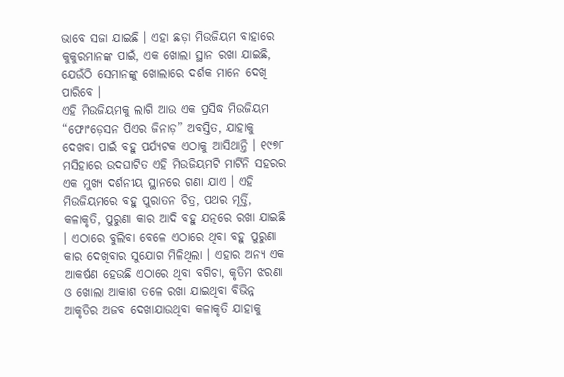ଭାବେ ସଜା ଯାଇଛି । ଏହା ଛଡ଼ା ମିଉଜିୟମ ବାହାରେ କୁକୁରମାନଙ୍କ ପାଇଁ, ଏକ ଖୋଲା ସ୍ଥାନ ରଖା ଯାଇଛି, ଯେଉଁଠି ସେମାନଙ୍କୁ ଖୋଲାରେ ଦର୍ଶକ ମାନେ ଦେଖି ପାରିବେ ।
ଏହି ମିଉଜିୟମକୁ ଲାଗି ଆଉ ଏକ ପ୍ରସିଦ୍ଧ ମିଉଜିୟମ “ଫୋଂଡ଼େସନ ପିଏର ଜିନାଡ଼” ଅବସ୍ତିତ, ଯାହାକୁ ଦେଖବା ପାଇଁ ବହୁ ପର୍ଯ୍ୟଟକ ଏଠାକୁ ଆସିଥାନ୍ତି । ୧୯୭୮ ମସିହାରେ ଉଦଘାଟିତ ଏହି ମିଉଜିୟମଟି ମାର୍ଟିନି ସହରର ଏକ ମୁଖ୍ୟ ଦର୍ଶନୀୟ ସ୍ଥାନରେ ଗଣା ଯାଏ । ଏହି ମିଉଜିୟମରେ ବହୁ ପୁରାତନ ଚିତ୍ର, ପଥର ମୂର୍ତ୍ତି, କଳାକୃତି, ପୁରୁଣା କାର ଆଦି ବହୁ ଯତ୍ନରେ ରଖା ଯାଇଛି । ଏଠାରେ ବୁଲିବା ବେଳେ ଏଠାରେ ଥିବା ବହୁ ପୁରୁଣା କାର ଦେଖିବାର ସୁଯୋଗ ମିଳିଥିଲା । ଏହାର ଅନ୍ୟ ଏକ ଆକର୍ଷଣ ହେଉଛି ଏଠାରେ ଥିବା ବଗିଚା, କୃତିମ ଝରଣା ଓ ଖୋଲା ଆକାଶ ତଳେ ରଖା ଯାଇଥିବା ବିଭିନ୍ନ ଆକୃତିର ଅଜବ ଦେଖାଯାଉଥିବା କଳାକୃତି ଯାହାକୁ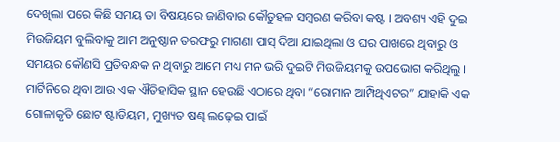ଦେଖିଲା ପରେ କିଛି ସମୟ ତା ବିଷୟରେ ଜାଣିବାର କୌତୁହଳ ସମ୍ବରଣ କରିବା କଷ୍ଟ । ଅବଶ୍ୟ ଏହି ଦୁଇ ମିଉଜିୟମ ବୁଲିବାକୁ ଆମ ଅନୁଷ୍ଠାନ ତରଫରୁ ମାଗଣା ପାସ୍ ଦିଆ ଯାଇଥିଲା ଓ ଘର ପାଖରେ ଥିବାରୁ ଓ ସମୟର କୌଣସି ପ୍ରତିବନ୍ଧକ ନ ଥିବାରୁ ଆମେ ମଧ୍ୟ ମନ ଭରି ଦୁଇଟି ମିଉଜିୟମକୁ ଉପଭୋଗ କରିଥିଲୁ ।
ମାର୍ଟିନିରେ ଥିବା ଆଉ ଏକ ଐତିହାସିକ ସ୍ଥାନ ହେଉଛି ଏଠାରେ ଥିବା “ରୋମାନ ଆମ୍ପିଥିଏଟର” ଯାହାକି ଏକ ଗୋଳାକୃତି ଛୋଟ ଷ୍ଟାଡିୟମ, ମୁଖ୍ୟତ ଷଣ୍ଢ ଲଢ଼େଇ ପାଇଁ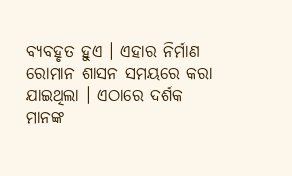ବ୍ୟବହୃତ ହୁଏ । ଏହାର ନିର୍ମାଣ ରୋମାନ ଶାସନ ସମୟରେ କରା ଯାଇଥିଲା । ଏଠାରେ ଦର୍ଶକ ମାନଙ୍କ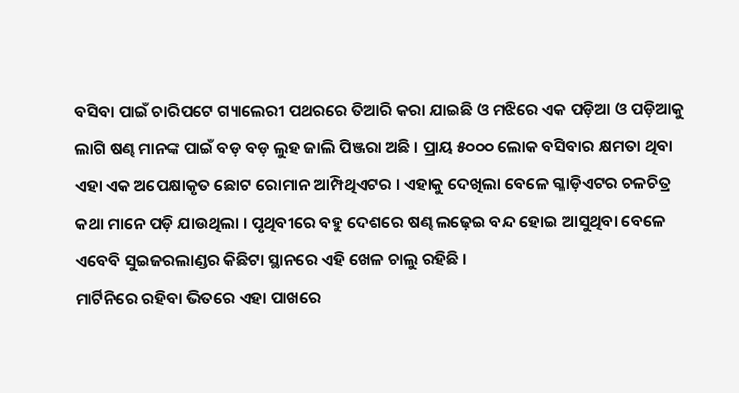ବସିବା ପାଇଁ ଚାରିପଟେ ଗ୍ୟାଲେରୀ ପଥରରେ ତିଆରି କରା ଯାଇଛି ଓ ମଝିରେ ଏକ ପଡ଼ିଆ ଓ ପଡ଼ିଆକୁ ଲାଗି ଷଣ୍ଢ ମାନଙ୍କ ପାଇଁ ବଡ଼ ବଡ଼ ଲୁହ ଜାଲି ପିଞ୍ଜରା ଅଛି । ପ୍ରାୟ ୫୦୦୦ ଲୋକ ବସିବାର କ୍ଷମତା ଥିବା ଏହା ଏକ ଅପେକ୍ଷାକୃତ ଛୋଟ ରୋମାନ ଆମ୍ପିଥିଏଟର । ଏହାକୁ ଦେଖିଲା ବେଳେ ଗ୍ଳାଡ଼ିଏଟର ଚଳଚିତ୍ର କଥା ମାନେ ପଡ଼ି ଯାଉଥିଲା । ପୃଥିବୀରେ ବହୁ ଦେଶରେ ଷଣ୍ଢ ଲଢ଼େଇ ବନ୍ଦ ହୋଇ ଆସୁଥିବା ବେଳେ ଏବେବି ସୁଇଜରଲାଣ୍ଡର କିଛିଟା ସ୍ଥାନରେ ଏହି ଖେଳ ଚାଲୁ ରହିଛି ।
ମାର୍ଟିନିରେ ରହିବା ଭିତରେ ଏହା ପାଖରେ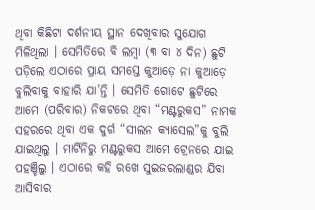ଥିବା କିଛିଟା ଦର୍ଶନୀୟ ସ୍ଥାନ ଦେଖିବାର ସୁଯୋଗ ମିଳିଥିଲା । ସେମିତିରେ ବି ଲମ୍ବା (୩ ବା ୪ ଦିନ) ଛୁଟି ପଡ଼ିଲେ ଏଠାରେ ପ୍ରାୟ ସମସ୍ତେ କୁଆଡ଼େ ନା କୁଆଡ଼େ ବୁଲିବାକୁ ବାହାରି ଯା’ନ୍ତି । ସେମିତି ଗୋଟେ ଛୁଟିରେ ଆମେ (ପରିବାର) ନିକଟରେ ଥିବା “ମଣ୍ଟରୁକସ” ନାମକ ସହରରେ ଥିବା ଏକ ଦୁର୍ଗ “ସୀଲନ କ୍ୟାସେଲ”କୁ ବୁଲି ଯାଇଥିଲୁ । ମାର୍ଟିନିରୁ ମଣ୍ଟରୁକସ ଆମେ ଟ୍ରେନରେ ଯାଇ ପହଞ୍ଚିଲୁ । ଏଠାରେ କହି ରଖେ ସୁଇଜରଲାଣ୍ଡର ଯିବା ଆସିବାର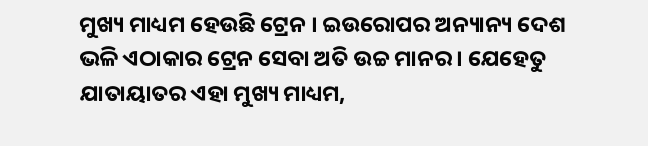ମୁଖ୍ୟ ମାଧ୍ୟମ ହେଉଛି ଟ୍ରେନ । ଇଉରୋପର ଅନ୍ୟାନ୍ୟ ଦେଶ ଭଳି ଏଠାକାର ଟ୍ରେନ ସେବା ଅତି ଉଚ୍ଚ ମାନର । ଯେହେତୁ ଯାତାୟାତର ଏହା ମୁଖ୍ୟ ମାଧ୍ୟମ,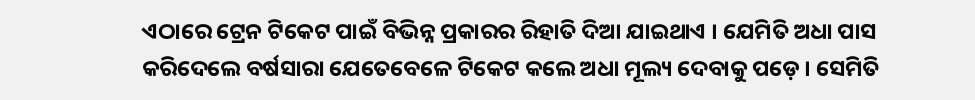ଏଠାରେ ଟ୍ରେନ ଟିକେଟ ପାଇଁ ବିଭିନ୍ନ ପ୍ରକାରର ରିହାତି ଦିଆ ଯାଇଥାଏ । ଯେମିତି ଅଧା ପାସ କରିଦେଲେ ବର୍ଷସାରା ଯେତେବେଳେ ଟିକେଟ କଲେ ଅଧା ମୂଲ୍ୟ ଦେବାକୁ ପଡ଼େ । ସେମିତି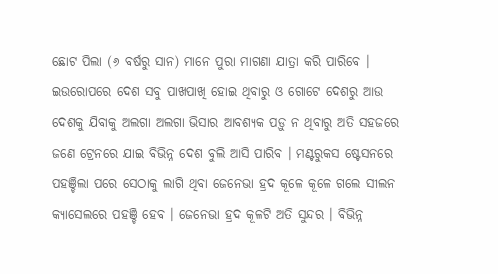ଛୋଟ ପିଲା (୬ ବର୍ଷରୁ ସାନ) ମାନେ ପୁରା ମାଗଣା ଯାତ୍ରା କରି ପାରିବେ । ଇଉରୋପରେ ଦେଶ ସବୁ ପାଖପାଖି ହୋଇ ଥିବାରୁ ଓ ଗୋଟେ ଦେଶରୁ ଆଉ ଦେଶକୁ ଯିବାକୁ ଅଲଗା ଅଲଗା ଭିସାର ଆବଶ୍ୟକ ପଡ଼ୁ ନ ଥିବାରୁ ଅତି ସହଜରେ ଜଣେ ଟ୍ରେନରେ ଯାଇ ବିଭିନ୍ନ ଦେଶ ବୁଲି ଆସି ପାରିବ । ମଣ୍ଟରୁକସ ଷ୍ଟେସନରେ ପହଞ୍ଚିଲା ପରେ ସେଠାକୁ ଲାଗି ଥିବା ଜେନେଭା ହ୍ରଦ କୂଳେ କୂଳେ ଗଲେ ସୀଲନ କ୍ୟାସେଲରେ ପହଞ୍ଚି ହେବ । ଜେନେଭା ହ୍ରଦ କୂଳଟି ଅତି ସୁନ୍ଦର । ବିଭିନ୍ନ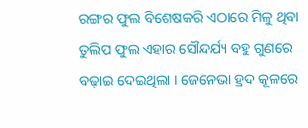ରଙ୍ଗର ଫୁଲ ବିଶେଷକରି ଏଠାରେ ମିଳୁ ଥିବା ତୁଲିପ ଫୁଲ ଏହାର ସୌନ୍ଦର୍ଯ୍ୟ ବହୁ ଗୁଣରେ ବଢ଼ାଇ ଦେଇଥିଲା । ଜେନେଭା ହ୍ରଦ କୂଳରେ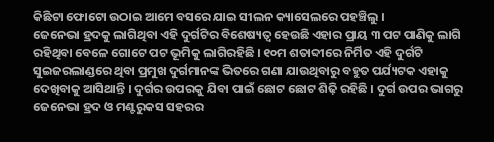କିଛିଟା ଫୋଟୋ ଉଠାଇ ଆମେ ବସରେ ଯାଇ ସୀଲନ କ୍ୟାସେଲରେ ପହଞ୍ଚିଲୁ ।
ଜେନେଭା ହ୍ରଦକୁ ଲାଗିଥିବା ଏହି ଦୁର୍ଗଟିର ବିଶେଷ୍ୟତ୍ୱ ହେଉଛି ଏହାର ପ୍ରାୟ ୩ ପଟ ପାଣିକୁ ଲାଗି ରହିଥିବା ବେଳେ ଗୋଟେ ପଟ ଭୂମିକୁ ଲାଗିରହିଛି । ୧୦ମ ଶତାବ୍ଦୀରେ ନିର୍ମିତ ଏହି ଦୁର୍ଗଟି ସୁଇଜରଲାଣ୍ଡରେ ଥିବା ପ୍ରମୁଖ ଦୁର୍ଗମାନଙ୍କ ଭିତରେ ଗଣା ଯାଉଥିବାରୁ ବହୁତ ପର୍ଯ୍ୟଟକ ଏହାକୁ ଦେଖିବାକୁ ଆସିଥାନ୍ତି । ଦୁର୍ଗର ଉପରକୁ ଯିବା ପାଇଁ ଛୋଟ ଛୋଟ ଶିଢ଼ି ରହିଛି । ଦୁର୍ଗ ଉପର ଭାଗରୁ ଜେନେଭା ହ୍ରଦ ଓ ମଣ୍ଟରୁକସ ସହରର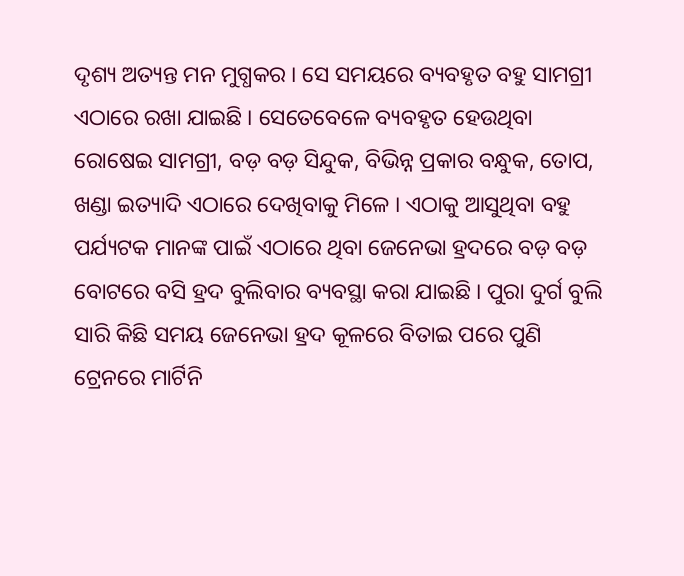ଦୃଶ୍ୟ ଅତ୍ୟନ୍ତ ମନ ମୁଗ୍ଧକର । ସେ ସମୟରେ ବ୍ୟବହୃତ ବହୁ ସାମଗ୍ରୀ ଏଠାରେ ରଖା ଯାଇଛି । ସେତେବେଳେ ବ୍ୟବହୃତ ହେଉଥିବା ରୋଷେଇ ସାମଗ୍ରୀ, ବଡ଼ ବଡ଼ ସିନ୍ଦୁକ, ବିଭିନ୍ନ ପ୍ରକାର ବନ୍ଧୁକ, ତୋପ, ଖଣ୍ଡା ଇତ୍ୟାଦି ଏଠାରେ ଦେଖିବାକୁ ମିଳେ । ଏଠାକୁ ଆସୁଥିବା ବହୁ ପର୍ଯ୍ୟଟକ ମାନଙ୍କ ପାଇଁ ଏଠାରେ ଥିବା ଜେନେଭା ହ୍ରଦରେ ବଡ଼ ବଡ଼ ବୋଟରେ ବସି ହ୍ରଦ ବୁଲିବାର ବ୍ୟବସ୍ଥା କରା ଯାଇଛି । ପୁରା ଦୁର୍ଗ ବୁଲି ସାରି କିଛି ସମୟ ଜେନେଭା ହ୍ରଦ କୂଳରେ ବିତାଇ ପରେ ପୁଣି ଟ୍ରେନରେ ମାର୍ଟିନି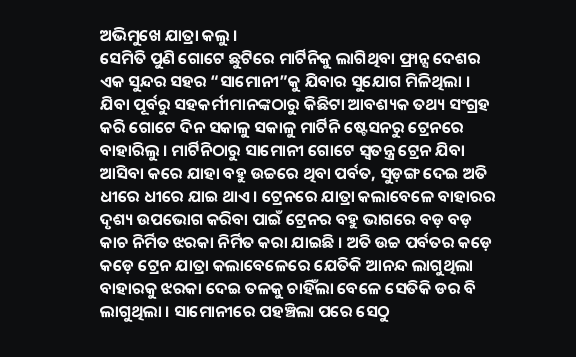ଅଭିମୁଖେ ଯାତ୍ରା କଲୁ ।
ସେମିତି ପୁଣି ଗୋଟେ ଛୁଟିରେ ମାର୍ଟିନିକୁ ଲାଗିଥିବା ଫ୍ରାନ୍ସ ଦେଶର ଏକ ସୁନ୍ଦର ସହର “ସାମୋନୀ”କୁ ଯିବାର ସୁଯୋଗ ମିଳିଥିଲା । ଯିବା ପୂର୍ବରୁ ସହକର୍ମୀମାନଙ୍କଠାରୁ କିଛିଟା ଆବଶ୍ୟକ ତଥ୍ୟ ସଂଗ୍ରହ କରି ଗୋଟେ ଦିନ ସକାଳୁ ସକାଳୁ ମାର୍ଟିନି ଷ୍ଟେସନରୁ ଟ୍ରେନରେ ବାହାରିଲୁ । ମାର୍ଟିନିଠାରୁ ସାମୋନୀ ଗୋଟେ ସ୍ୱତନ୍ତ୍ର ଟ୍ରେନ ଯିବା ଆସିବା କରେ ଯାହା ବହୁ ଉଚ୍ଚରେ ଥିବା ପର୍ବତ, ସୁଡ଼ଙ୍ଗ ଦେଇ ଅତି ଧୀରେ ଧୀରେ ଯାଇ ଥାଏ । ଟ୍ରେନରେ ଯାତ୍ରା କଲାବେଳେ ବାହାରର ଦୃଶ୍ୟ ଉପଭୋଗ କରିବା ପାଇଁ ଟ୍ରେନର ବହୁ ଭାଗରେ ବଡ଼ ବଡ଼ କାଚ ନିର୍ମିତ ଝରକା ନିର୍ମିତ କରା ଯାଇଛି । ଅତି ଉଚ୍ଚ ପର୍ବତର କଡ଼େ କଡ଼େ ଟ୍ରେନ ଯାତ୍ରା କଲାବେଳେରେ ଯେତିକି ଆନନ୍ଦ ଲାଗୁଥିଲା ବାହାରକୁ ଝରକା ଦେଇ ତଳକୁ ଚାହିଁଲା ବେଳେ ସେତିକି ଡର ବି ଲାଗୁଥିଲା । ସାମୋନୀରେ ପହଞ୍ଚିଲା ପରେ ସେଠୁ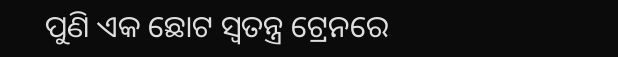ପୁଣି ଏକ ଛୋଟ ସ୍ୱତନ୍ତ୍ର ଟ୍ରେନରେ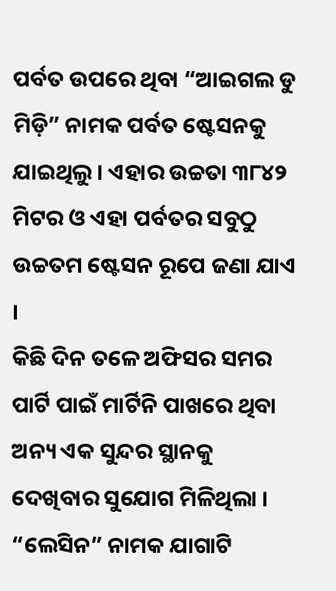ପର୍ବତ ଉପରେ ଥିବା “ଆଇଗଲ ଡୁ ମିଡ଼ି” ନାମକ ପର୍ବତ ଷ୍ଟେସନକୁ ଯାଇଥିଲୁ । ଏହାର ଉଚ୍ଚତା ୩୮୪୨ ମିଟର ଓ ଏହା ପର୍ବତର ସବୁଠୁ ଉଚ୍ଚତମ ଷ୍ଟେସନ ରୂପେ ଜଣା ଯାଏ ।
କିଛି ଦିନ ତଳେ ଅଫିସର ସମର ପାର୍ଟି ପାଇଁ ମାର୍ଟିନି ପାଖରେ ଥିବା ଅନ୍ୟ ଏକ ସୁନ୍ଦର ସ୍ଥାନକୁ ଦେଖିବାର ସୁଯୋଗ ମିଳିଥିଲା । “ଲେସିନ” ନାମକ ଯାଗାଟି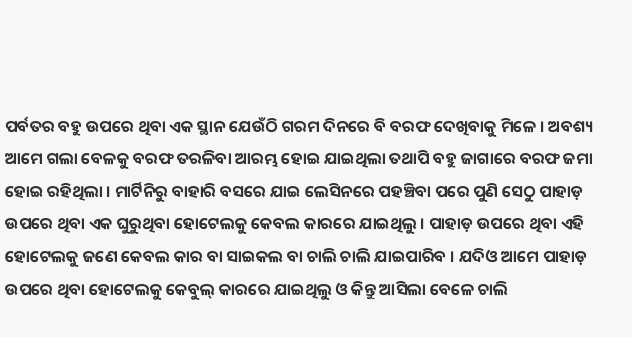ପର୍ବତର ବହୁ ଉପରେ ଥିବା ଏକ ସ୍ଥାନ ଯେଉଁଠି ଗରମ ଦିନରେ ବି ବରଫ ଦେଖିବାକୁ ମିଳେ । ଅବଶ୍ୟ ଆମେ ଗଲା ବେଳକୁ ବରଫ ତରଳିବା ଆରମ୍ଭ ହୋଇ ଯାଇଥିଲା ତଥାପି ବହୁ ଜାଗାରେ ବରଫ ଜମା ହୋଇ ରହିଥିଲା । ମାର୍ଟିନିରୁ ବାହାରି ବସରେ ଯାଇ ଲେସିନରେ ପହଞ୍ଚିବା ପରେ ପୁଣି ସେଠୁ ପାହାଡ଼ ଉପରେ ଥିବା ଏକ ଘୁରୁଥିବା ହୋଟେଲକୁ କେବଲ କାରରେ ଯାଇଥିଲୁ । ପାହାଡ଼ ଉପରେ ଥିବା ଏହି ହୋଟେଲକୁ ଜଣେ କେବଲ କାର ବା ସାଇକଲ ବା ଚାଲି ଚାଲି ଯାଇପାରିବ । ଯଦିଓ ଆମେ ପାହାଡ଼ ଉପରେ ଥିବା ହୋଟେଲକୁ କେବୁଲ୍ କାରରେ ଯାଇଥିଲୁ ଓ କିନ୍ତୁ ଆସିଲା ବେଳେ ଚାଲି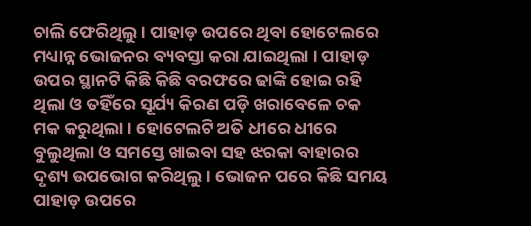ଚାଲି ଫେରିଥିଲୁ । ପାହାଡ଼ ଉପରେ ଥିବା ହୋଟେଲରେ ମଧ୍ୟାନ୍ନ ଭୋଜନର ବ୍ୟବସ୍ତା କରା ଯାଇଥିଲା । ପାହାଡ଼ ଉପର ସ୍ଥାନଟି କିଛି କିଛି ବରଫରେ ଢାଙ୍କି ହୋଇ ରହି ଥିଲା ଓ ତହିଁରେ ସୂର୍ଯ୍ୟ କିରଣ ପଡ଼ି ଖରାବେଳେ ଚକ ମକ କରୁଥିଲା । ହୋଟେଲଟି ଅତି ଧୀରେ ଧୀରେ ବୁଲୁଥିଲା ଓ ସମସ୍ତେ ଖାଇବା ସହ ଝରକା ବାହାରର ଦୃଶ୍ୟ ଉପଭୋଗ କରିଥିଲୁ । ଭୋଜନ ପରେ କିଛି ସମୟ ପାହାଡ଼ ଉପରେ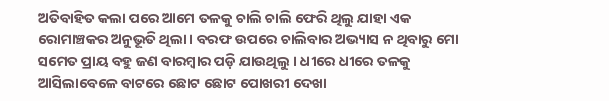ଅତିବାହିତ କଲା ପରେ ଆମେ ତଳକୁ ଚାଲି ଚାଲି ଫେରି ଥିଲୁ ଯାହା ଏକ ରୋମାଞ୍ଚକର ଅନୁଭୂତି ଥିଲା । ବରଫ ଉପରେ ଚାଲିବାର ଅଭ୍ୟାସ ନ ଥିବାରୁ ମୋ ସମେତ ପ୍ରାୟ ବହୁ ଜଣ ବାରମ୍ବାର ପଡ଼ି ଯାଉଥିଲୁ । ଧୀରେ ଧୀରେ ତଳକୁ ଆସିଲାବେଳେ ବାଟରେ ଛୋଟ ଛୋଟ ପୋଖରୀ ଦେଖା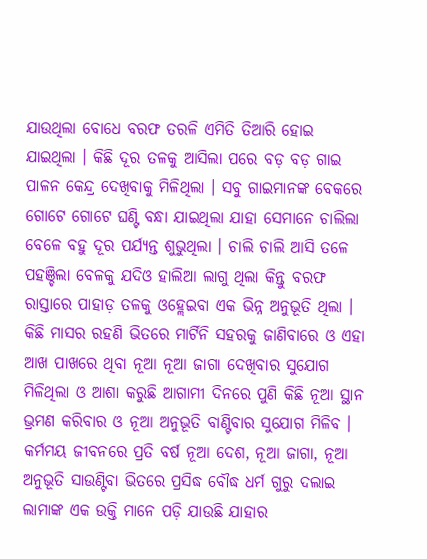ଯାଉଥିଲା ବୋଧେ ବରଫ ତରଳି ଏମିତି ତିଆରି ହୋଇ ଯାଇଥିଲା । କିଛି ଦୂର ତଳକୁ ଆସିଲା ପରେ ବଡ଼ ବଡ଼ ଗାଇ ପାଳନ କେନ୍ଦ୍ର ଦେଖିବାକୁ ମିଳିଥିଲା । ସବୁ ଗାଇମାନଙ୍କ ବେକରେ ଗୋଟେ ଗୋଟେ ଘଣ୍ଟି ବନ୍ଧା ଯାଇଥିଲା ଯାହା ସେମାନେ ଚାଲିଲା ବେଳେ ବହୁ ଦୂର ପର୍ଯ୍ୟନ୍ତ ଶୁଭୁଥିଲା । ଚାଲି ଚାଲି ଆସି ତଳେ ପହଞ୍ଚିଲା ବେଳକୁ ଯଦିଓ ହାଲିଆ ଲାଗୁ ଥିଲା କିନ୍ତୁ ବରଫ ରାସ୍ତାରେ ପାହାଡ଼ ତଳକୁ ଓହ୍ଲେଇବା ଏକ ଭିନ୍ନ ଅନୁଭୂତି ଥିଲା ।
କିଛି ମାସର ରହଣି ଭିତରେ ମାର୍ଟିନି ସହରକୁ ଜାଣିବାରେ ଓ ଏହା ଆଖ ପାଖରେ ଥିବା ନୂଆ ନୂଆ ଜାଗା ଦେଖିବାର ସୁଯୋଗ ମିଳିଥିଲା ଓ ଆଶା କରୁଛି ଆଗାମୀ ଦିନରେ ପୁଣି କିଛି ନୂଆ ସ୍ଥାନ ଭ୍ରମଣ କରିବାର ଓ ନୂଆ ଅନୁଭୂତି ବାଣ୍ଟିବାର ସୁଯୋଗ ମିଳିବ । କର୍ମମୟ ଜୀବନରେ ପ୍ରତି ବର୍ଷ ନୂଆ ଦେଶ, ନୂଆ ଜାଗା, ନୂଆ ଅନୁଭୂତି ସାଉଣ୍ଟିବା ଭିତରେ ପ୍ରସିଦ୍ଧ ବୌଦ୍ଧ ଧର୍ମ ଗୁରୁ ଦଲାଇ ଲାମାଙ୍କ ଏକ ଉକ୍ତି ମାନେ ପଡ଼ି ଯାଉଛି ଯାହାର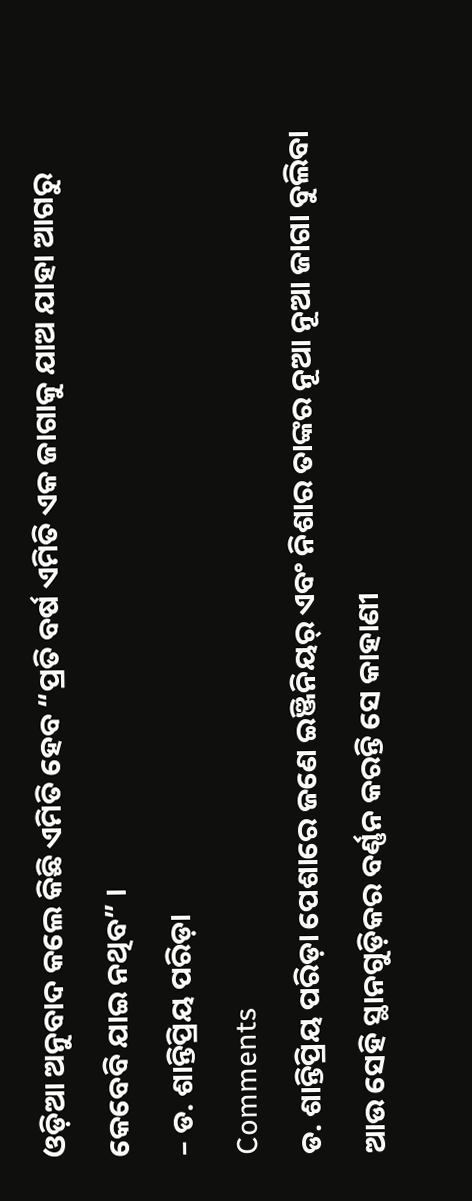ଓଡ଼ିଆ ଅନୁବାଦ କଲେ କିଛି ଏମିତି ହେବ “ପ୍ରତି ବର୍ଷ ଏମିତି ଏକ ଜାଗାକୁ ଯାଅ ଯାହା ଆଗରୁ କେବେବି ଯାଇ ନଥିବ” ।
– ଡ. ଶାନ୍ତିପ୍ରିୟ ପରିଡ଼ା
Comments
ଡ. ଶାନ୍ତିପ୍ରିୟ ପରିଡ଼ା ପେଶାରେ ଜଣେ ଇଞ୍ଜିନିୟର୍ ଏବଂ ନିଶାର ତାଙ୍କର ନୂଆ ନୂଆ ଜାଗା ବୁଲିବା ଆଉ ସେହି ସ୍ଥାନଗୁଡ଼ିକର ବର୍ଣ୍ଣନ କରନ୍ତି ସେ କାହାଣୀ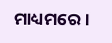ମାଧ୍ୟମରେ ।